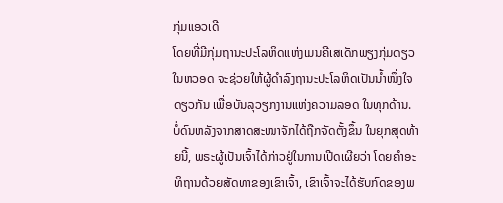ກຸ່ມແອວເດີ
ໂດຍທີ່ມີກຸ່ມຖານະປະໂລຫິດແຫ່ງເມນຄີເສເດັກພຽງກຸ່ມດຽວໃນຫວອດ ຈະຊ່ວຍໃຫ້ຜູ້ດຳລົງຖານະປະໂລຫິດເປັນນ້ຳໜຶ່ງໃຈດຽວກັນ ເພື່ອບັນລຸວຽກງານແຫ່ງຄວາມລອດ ໃນທຸກດ້ານ.
ບໍ່ດົນຫລັງຈາກສາດສະໜາຈັກໄດ້ຖືກຈັດຕັ້ງຂຶ້ນ ໃນຍຸກສຸດທ້າຍນີ້, ພຣະຜູ້ເປັນເຈົ້າໄດ້ກ່າວຢູ່ໃນການເປີດເຜີຍວ່າ ໂດຍຄຳອະທິຖານດ້ວຍສັດທາຂອງເຂົາເຈົ້າ, ເຂົາເຈົ້າຈະໄດ້ຮັບກົດຂອງພ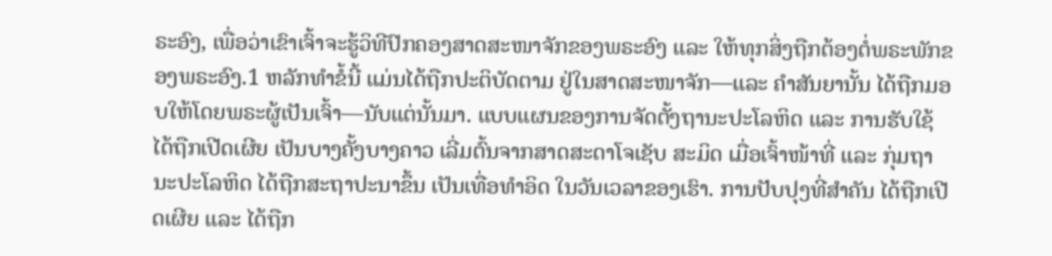ຣະອົງ, ເພື່ອວ່າເຂົາເຈົ້າຈະຮູ້ວິທີປົກຄອງສາດສະໜາຈັກຂອງພຣະອົງ ແລະ ໃຫ້ທຸກສິ່ງຖືກຕ້ອງຕໍ່ພຣະພັກຂອງພຣະອົງ.1 ຫລັກທຳຂໍ້ນີ້ ແມ່ນໄດ້ຖືກປະຕິບັດຕາມ ຢູ່ໃນສາດສະໜາຈັກ—ແລະ ຄຳສັນຍານັ້ນ ໄດ້ຖືກມອບໃຫ້ໂດຍພຣະຜູ້ເປັນເຈົ້າ—ນັບແຕ່ນັ້ນມາ. ແບບແຜນຂອງການຈັດຕັ້ງຖານະປະໂລຫິດ ແລະ ການຮັບໃຊ້ ໄດ້ຖືກເປີດເຜີຍ ເປັນບາງຄັ້ງບາງຄາວ ເລີ່ມຕົ້ນຈາກສາດສະດາໂຈເຊັບ ສະມິດ ເມື່ອເຈົ້າໜ້າທີ່ ແລະ ກຸ່ມຖານະປະໂລຫິດ ໄດ້ຖືກສະຖາປະນາຂຶ້ນ ເປັນເທື່ອທຳອິດ ໃນວັນເວລາຂອງເຮົາ. ການປັບປຸງທີ່ສຳຄັນ ໄດ້ຖືກເປີດເຜີຍ ແລະ ໄດ້ຖືກ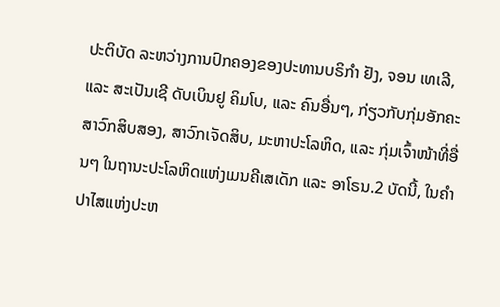ປະຕິບັດ ລະຫວ່າງການປົກຄອງຂອງປະທານບຣິກຳ ຢັງ, ຈອນ ເທເລີ, ແລະ ສະເປັນເຊີ ດັບເບິນຢູ ຄິມໂບ, ແລະ ຄົນອື່ນໆ, ກ່ຽວກັບກຸ່ມອັກຄະສາວົກສິບສອງ, ສາວົກເຈັດສິບ, ມະຫາປະໂລຫິດ, ແລະ ກຸ່ມເຈົ້າໜ້າທີ່ອື່ນໆ ໃນຖານະປະໂລຫິດແຫ່ງເມນຄີເສເດັກ ແລະ ອາໂຣນ.2 ບັດນີ້, ໃນຄຳປາໄສແຫ່ງປະຫ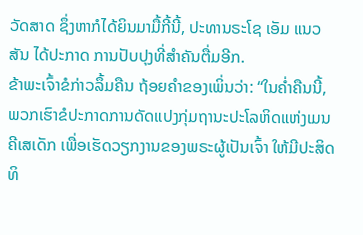ວັດສາດ ຊຶ່ງຫາກໍໄດ້ຍິນມາມື້ກີ້ນີ້, ປະທານຣະໂຊ ເອັມ ແນວສັນ ໄດ້ປະກາດ ການປັບປຸງທີ່ສຳຄັນຕື່ມອີກ.
ຂ້າພະເຈົ້າຂໍກ່າວລຶ້ມຄືນ ຖ້ອຍຄຳຂອງເພິ່ນວ່າ: “ໃນຄ່ຳຄືນນີ້, ພວກເຮົາຂໍປະກາດການດັດແປງກຸ່ມຖານະປະໂລຫິດແຫ່ງເມນຄີເສເດັກ ເພື່ອເຮັດວຽກງານຂອງພຣະຜູ້ເປັນເຈົ້າ ໃຫ້ມີປະສິດທິ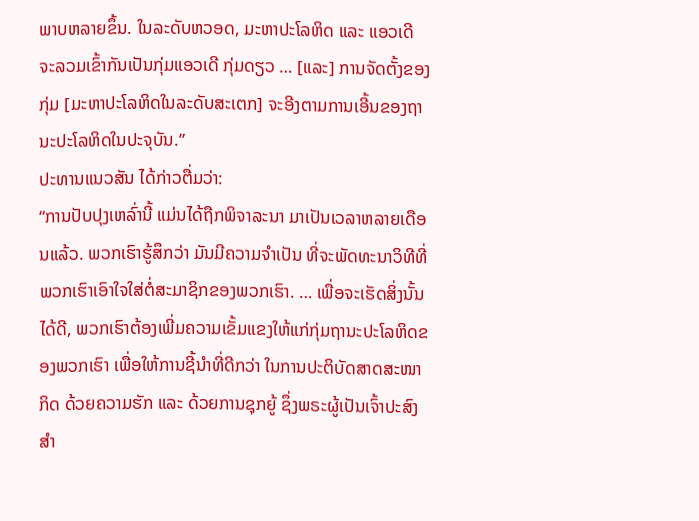ພາບຫລາຍຂຶ້ນ. ໃນລະດັບຫວອດ, ມະຫາປະໂລຫິດ ແລະ ແອວເດີ ຈະລວມເຂົ້າກັນເປັນກຸ່ມແອວເດີ ກຸ່ມດຽວ … [ແລະ] ການຈັດຕັ້ງຂອງກຸ່ມ [ມະຫາປະໂລຫິດໃນລະດັບສະເຕກ] ຈະອີງຕາມການເອີ້ນຂອງຖານະປະໂລຫິດໃນປະຈຸບັນ.”
ປະທານແນວສັນ ໄດ້ກ່າວຕື່ມວ່າ:
“ການປັບປຸງເຫລົ່ານີ້ ແມ່ນໄດ້ຖືກພິຈາລະນາ ມາເປັນເວລາຫລາຍເດືອນແລ້ວ. ພວກເຮົາຮູ້ສຶກວ່າ ມັນມີຄວາມຈຳເປັນ ທີ່ຈະພັດທະນາວິທີທີ່ພວກເຮົາເອົາໃຈໃສ່ຕໍ່ສະມາຊິກຂອງພວກເຮົາ. … ເພື່ອຈະເຮັດສິ່ງນັ້ນໄດ້ດີ, ພວກເຮົາຕ້ອງເພີ່ມຄວາມເຂັ້ມແຂງໃຫ້ແກ່ກຸ່ມຖານະປະໂລຫິດຂອງພວກເຮົາ ເພື່ອໃຫ້ການຊີ້ນຳທີ່ດີກວ່າ ໃນການປະຕິບັດສາດສະໜາກິດ ດ້ວຍຄວາມຮັກ ແລະ ດ້ວຍການຊຸກຍູ້ ຊຶ່ງພຣະຜູ້ເປັນເຈົ້າປະສົງສຳ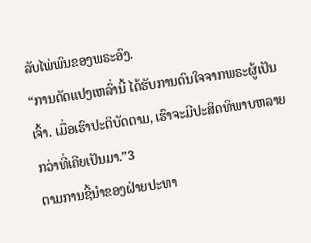ລັບໄພ່ພົນຂອງພຣະອົງ.
“ການດັດແປງເຫລົ່ານີ້ ໄດ້ຮັບການດົນໃຈຈາກພຣະຜູ້ເປັນເຈົ້າ. ເມື່ອເຮົາປະຕິບັດຕາມ, ເຮົາຈະມີປະສິດທິພາບຫລາຍກວ່າທີ່ເຄີຍເປັນມາ.”3
ຕາມການຊີ້ນຳຂອງຝ່າຍປະທາ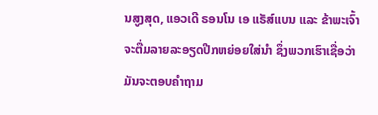ນສູງສຸດ, ແອວເດີ ຣອນໂນ ເອ ແຣັສ໌ແບນ ແລະ ຂ້າພະເຈົ້າຈະຕື່ມລາຍລະອຽດປີກຫຍ່ອຍໃສ່ນຳ ຊຶ່ງພວກເຮົາເຊື່ອວ່າ ມັນຈະຕອບຄຳຖາມ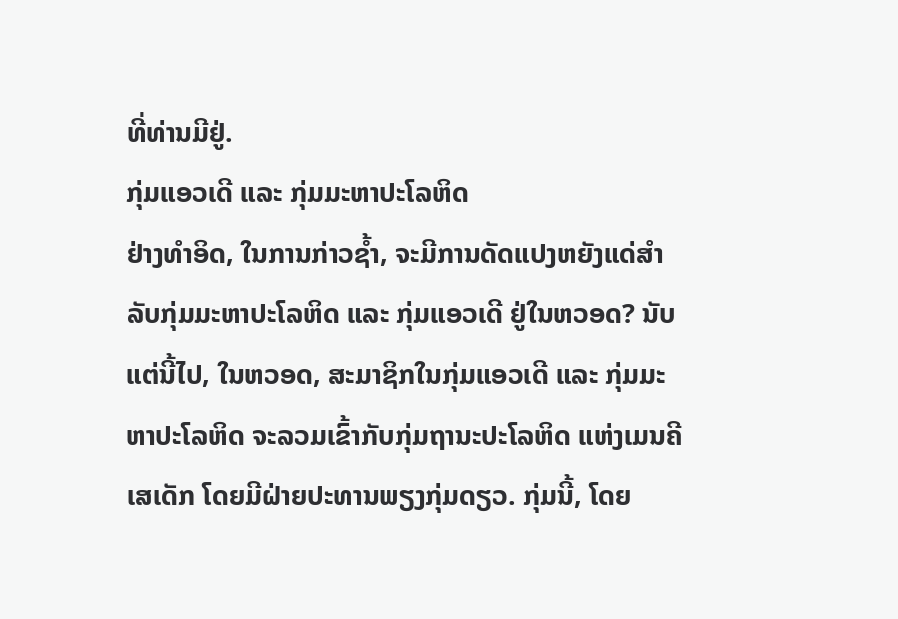ທີ່ທ່ານມີຢູ່.
ກຸ່ມແອວເດີ ແລະ ກຸ່ມມະຫາປະໂລຫິດ
ຢ່າງທຳອິດ, ໃນການກ່າວຊ້ຳ, ຈະມີການດັດແປງຫຍັງແດ່ສຳລັບກຸ່ມມະຫາປະໂລຫິດ ແລະ ກຸ່ມແອວເດີ ຢູ່ໃນຫວອດ? ນັບແຕ່ນີ້ໄປ, ໃນຫວອດ, ສະມາຊິກໃນກຸ່ມແອວເດີ ແລະ ກຸ່ມມະຫາປະໂລຫິດ ຈະລວມເຂົ້າກັບກຸ່ມຖານະປະໂລຫິດ ແຫ່ງເມນຄີເສເດັກ ໂດຍມີຝ່າຍປະທານພຽງກຸ່ມດຽວ. ກຸ່ມນີ້, ໂດຍ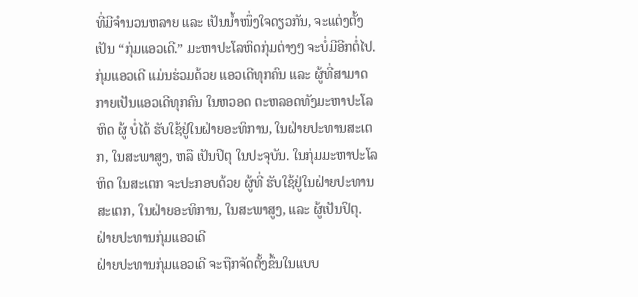ທີ່ມີຈຳນວນຫລາຍ ແລະ ເປັນນ້ຳໜຶ່ງໃຈດຽວກັນ, ຈະແຕ່ງຕັ້ງເປັນ “ກຸ່ມແອວເດີ.” ມະຫາປະໂລຫິດກຸ່ມຕ່າງໆ ຈະບໍ່ມີອີກຕໍ່ໄປ. ກຸ່ມແອວເດີ ແມ່ນຮ່ວມດ້ວຍ ແອວເດີທຸກຄົນ ແລະ ຜູ້ທີ່ສາມາດກາຍເປັນແອວເດີທຸກຄົນ ໃນຫວອດ ຕະຫລອດທັງມະຫາປະໂລຫິດ ຜູ້ ບໍ່ໄດ້ ຮັບໃຊ້ຢູ່ໃນຝ່າຍອະທິການ, ໃນຝ່າຍປະທານສະເຕກ, ໃນສະພາສູງ, ຫລື ເປັນປິຕຸ ໃນປະຈຸບັນ. ໃນກຸ່ມມະຫາປະໂລຫິດ ໃນສະເຕກ ຈະປະກອບດ້ວຍ ຜູ້ທີ່ ຮັບໃຊ້ຢູ່ໃນຝ່າຍປະທານສະເຕກ, ໃນຝ່າຍອະທິການ, ໃນສະພາສູງ, ແລະ ຜູ້ເປັນປິຕຸ.
ຝ່າຍປະທານກຸ່ມແອວເດີ
ຝ່າຍປະທານກຸ່ມແອວເດີ ຈະຖືກຈັດຕັ້ງຂຶ້ນໃນແບບ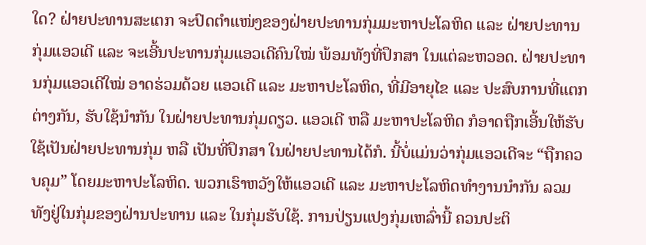ໃດ? ຝ່າຍປະທານສະເຕກ ຈະປົດຕຳແໜ່ງຂອງຝ່າຍປະທານກຸ່ມມະຫາປະໂລຫິດ ແລະ ຝ່າຍປະທານກຸ່ມແອວເດີ ແລະ ຈະເອີ້ນປະທານກຸ່ມແອວເດີຄົນໃໝ່ ພ້ອມທັງທີ່ປຶກສາ ໃນແຕ່ລະຫວອດ. ຝ່າຍປະທານກຸ່ມແອວເດີໃໝ່ ອາດຮ່ວມດ້ວຍ ແອວເດີ ແລະ ມະຫາປະໂລຫິດ, ທີ່ມີອາຍຸໄຂ ແລະ ປະສົບການທີ່ແຕກຕ່າງກັນ, ຮັບໃຊ້ນຳກັນ ໃນຝ່າຍປະທານກຸ່ມດຽວ. ແອວເດີ ຫລື ມະຫາປະໂລຫິດ ກໍອາດຖືກເອີ້ນໃຫ້ຮັບໃຊ້ເປັນຝ່າຍປະທານກຸ່ມ ຫລື ເປັນທີ່ປຶກສາ ໃນຝ່າຍປະທານໄດ້ກໍ. ນີ້ບໍ່ແມ່ນວ່າກຸ່ມແອວເດີຈະ “ຖືກຄວບຄຸມ” ໂດຍມະຫາປະໂລຫິດ. ພວກເຮົາຫວັງໃຫ້ແອວເດີ ແລະ ມະຫາປະໂລຫິດທຳງານນຳກັນ ລວມທັງຢູ່ໃນກຸ່ມຂອງຝ່ານປະທານ ແລະ ໃນກຸ່ມຮັບໃຊ້. ການປ່ຽນແປງກຸ່ມເຫລົ່ານີ້ ຄວນປະຕິ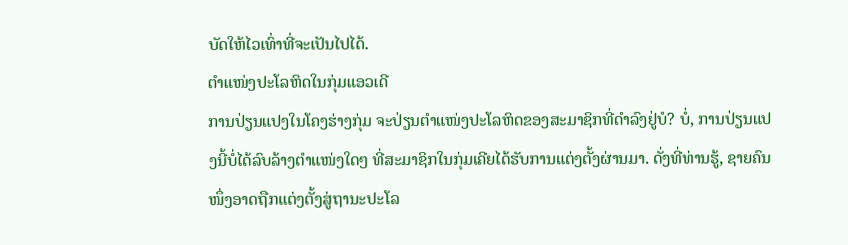ບັດໃຫ້ໄວເທົ່າທີ່ຈະເປັນໄປໄດ້.
ຕຳແໜ່ງປະໂລຫິດໃນກຸ່ມແອວເດີ
ການປ່ຽນແປງໃນໂຄງຮ່າງກຸ່ມ ຈະປ່ຽນຕຳແໜ່ງປະໂລຫິດຂອງສະມາຊິກທີ່ດຳລົງຢູ່ບໍ? ບໍ່, ການປ່ຽນແປງນີ້ບໍ່ໄດ້ລົບລ້າງຕຳແໜ່ງໃດໆ ທີ່ສະມາຊິກໃນກຸ່ມເຄີຍໄດ້ຮັບການແຕ່ງຕັ້ງຜ່ານມາ. ດັ່ງທີ່ທ່ານຮູ້, ຊາຍຄົນໜຶ່ງອາດຖືກແຕ່ງຕັ້ງສູ່ຖານະປະໂລ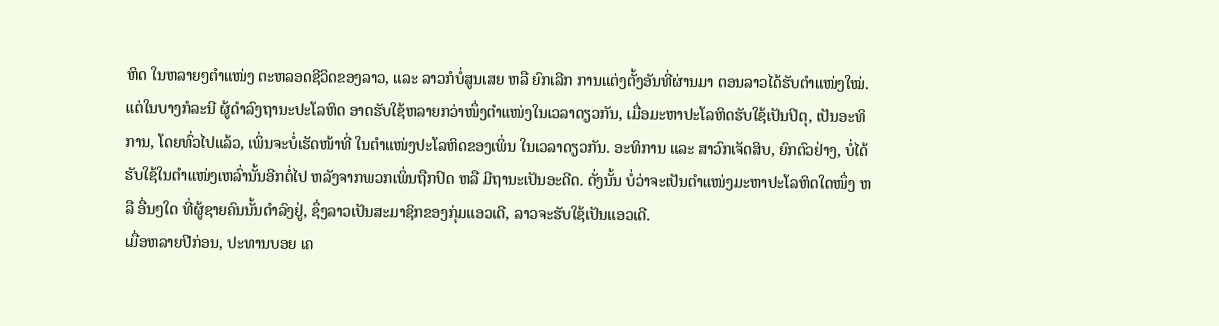ຫິດ ໃນຫລາຍໆຕຳແໜ່ງ ຕະຫລອດຊີວິດຂອງລາວ, ແລະ ລາວກໍບໍ່ສູນເສຍ ຫລື ຍົກເລີກ ການແຕ່ງຕັ້ງອັນທີ່ຜ່ານມາ ຕອນລາວໄດ້ຮັບຕຳແໜ່ງໃໝ່. ແຕ່ໃນບາງກໍລະນີ ຜູ້ດຳລົງຖານະປະໂລຫິດ ອາດຮັບໃຊ້ຫລາຍກວ່າໜຶ່ງຕຳແໜ່ງໃນເວລາດຽວກັນ, ເມື່ອມະຫາປະໂລຫິດຮັບໃຊ້ເປັນປິຕຸ, ເປັນອະທິການ, ໂດຍທົ່ວໄປແລ້ວ, ເພິ່ນຈະບໍ່ເຮັດໜ້າທີ່ ໃນຕຳແໜ່ງປະໂລຫິດຂອງເພິ່ນ ໃນເວລາດຽວກັນ. ອະທິການ ແລະ ສາວົກເຈັດສິບ, ຍົກຕົວຢ່າງ, ບໍ່ໄດ້ຮັບໃຊ້ໃນຕຳແໜ່ງເຫລົ່ານັ້ນອີກຕໍ່ໄປ ຫລັງຈາກພວກເພິ່ນຖືກປົດ ຫລື ມີຖານະເປັນອະດີດ. ດັ່ງນັ້ນ ບໍ່ວ່າຈະເປັນຕຳແໜ່ງມະຫາປະໂລຫິດໃດໜຶ່ງ ຫລື ອື່ນໆໃດ ທີ່ຜູ້ຊາຍຄົນນັ້ນດຳລົງຢູ່, ຊຶ່ງລາວເປັນສະມາຊິກຂອງກຸ່ມແອວເດີ, ລາວຈະຮັບໃຊ້ເປັນແອວເດີ.
ເມື່ອຫລາຍປີກ່ອນ, ປະທານບອຍ ເຄ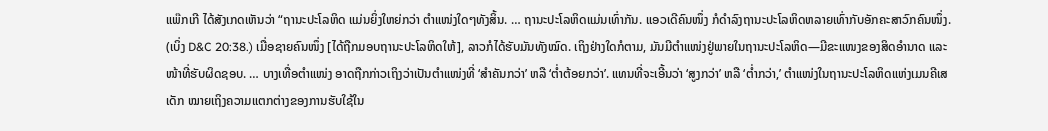ແພ໊ກເກີ ໄດ້ສັງເກດເຫັນວ່າ “ຖານະປະໂລຫິດ ແມ່ນຍິ່ງໃຫຍ່ກວ່າ ຕຳແໜ່ງໃດໆທັງສິ້ນ. … ຖານະປະໂລຫິດແມ່ນເທົ່າກັນ. ແອວເດີຄົນໜຶ່ງ ກໍດຳລົງຖານະປະໂລຫິດຫລາຍເທົ່າກັບອັກຄະສາວົກຄົນໜຶ່ງ. (ເບິ່ງ D&C 20:38.) ເມື່ອຊາຍຄົນໜຶ່ງ [ໄດ້ຖືກມອບຖານະປະໂລຫິດໃຫ້], ລາວກໍໄດ້ຮັບມັນທັງໝົດ. ເຖິງຢ່າງໃດກໍຕາມ, ມັນມີຕຳແໜ່ງຢູ່ພາຍໃນຖານະປະໂລຫິດ—ມີຂະແໜງຂອງສິດອຳນາດ ແລະ ໜ້າທີ່ຮັບຜິດຊອບ. … ບາງເທື່ອຕຳແໜ່ງ ອາດຖືກກ່າວເຖິງວ່າເປັນຕຳແໜ່ງທີ່ ‘ສຳຄັນກວ່າ’ ຫລື ‘ຕ່ຳຕ້ອຍກວ່າ’. ແທນທີ່ຈະເອີ້ນວ່າ ‘ສູງກວ່າ’ ຫລື ‘ຕ່ຳກວ່າ,’ ຕຳແໜ່ງໃນຖານະປະໂລຫິດແຫ່ງເມນຄີເສເດັກ ໝາຍເຖິງຄວາມແຕກຕ່າງຂອງການຮັບໃຊ້ໃນ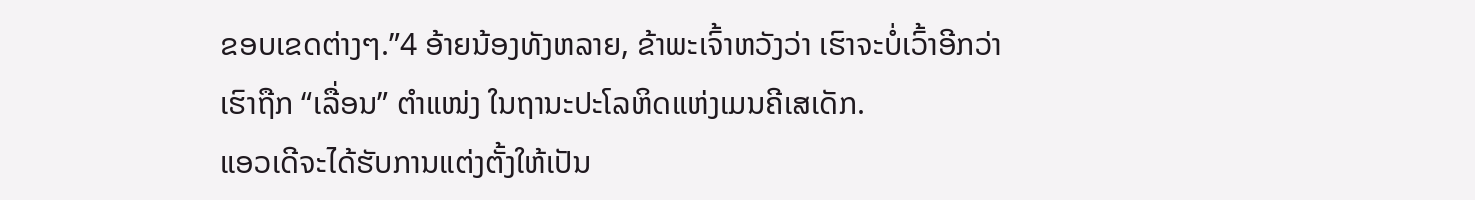ຂອບເຂດຕ່າງໆ.”4 ອ້າຍນ້ອງທັງຫລາຍ, ຂ້າພະເຈົ້າຫວັງວ່າ ເຮົາຈະບໍ່ເວົ້າອີກວ່າ ເຮົາຖືກ “ເລື່ອນ” ຕຳແໜ່ງ ໃນຖານະປະໂລຫິດແຫ່ງເມນຄີເສເດັກ.
ແອວເດີຈະໄດ້ຮັບການແຕ່ງຕັ້ງໃຫ້ເປັນ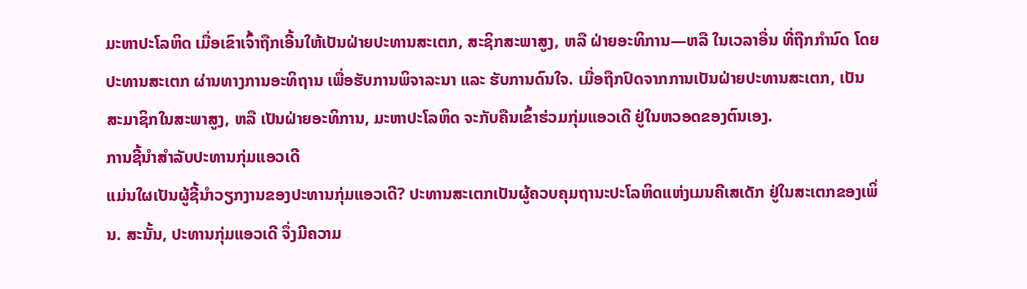ມະຫາປະໂລຫິດ ເມື່ອເຂົາເຈົ້າຖືກເອີ້ນໃຫ້ເປັນຝ່າຍປະທານສະເຕກ, ສະຊິກສະພາສູງ, ຫລື ຝ່າຍອະທິການ—ຫລື ໃນເວລາອື່ນ ທີ່ຖືກກຳນົດ ໂດຍປະທານສະເຕກ ຜ່ານທາງການອະທິຖານ ເພື່ອຮັບການພິຈາລະນາ ແລະ ຮັບການດົນໃຈ. ເມື່ອຖືກປົດຈາກການເປັນຝ່າຍປະທານສະເຕກ, ເປັນສະມາຊິກໃນສະພາສູງ, ຫລື ເປັນຝ່າຍອະທິການ, ມະຫາປະໂລຫິດ ຈະກັບຄືນເຂົ້າຮ່ວມກຸ່ມແອວເດີ ຢູ່ໃນຫວອດຂອງຕົນເອງ.
ການຊີ້ນຳສຳລັບປະທານກຸ່ມແອວເດີ
ແມ່ນໃຜເປັນຜູ້ຊີ້ນຳວຽກງານຂອງປະທານກຸ່ມແອວເດີ? ປະທານສະເຕກເປັນຜູ້ຄວບຄຸມຖານະປະໂລຫິດແຫ່ງເມນຄີເສເດັກ ຢູ່ໃນສະເຕກຂອງເພິ່ນ. ສະນັ້ນ, ປະທານກຸ່ມແອວເດີ ຈຶ່ງມີຄວາມ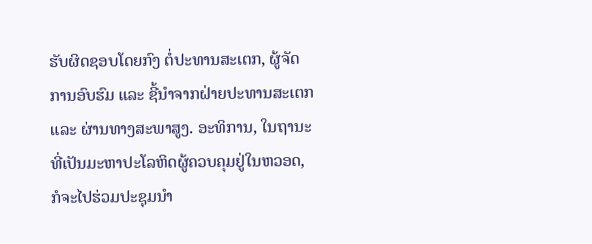ຮັບຜິດຊອບໂດຍກົງ ຕໍ່ປະທານສະເຕກ, ຜູ້ຈັດການອົບຮົມ ແລະ ຊີ້ນຳຈາກຝ່າຍປະທານສະເຕກ ແລະ ຜ່ານທາງສະພາສູງ. ອະທິການ, ໃນຖານະທີ່ເປັນມະຫາປະໂລຫິດຜູ້ຄວບຄຸມຢູ່ໃນຫວອດ, ກໍຈະໄປຮ່ວມປະຊຸມນຳ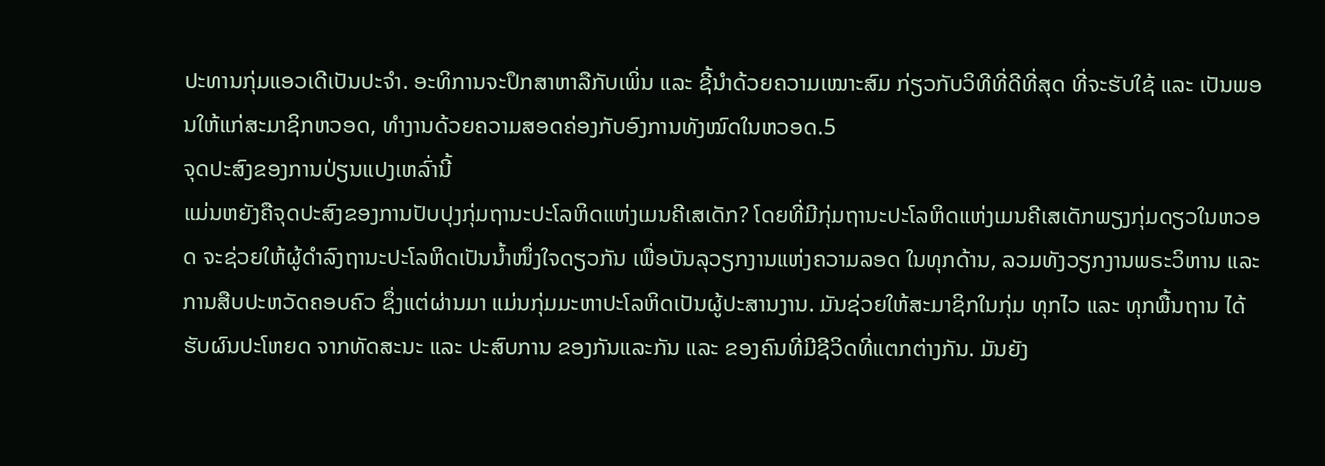ປະທານກຸ່ມແອວເດີເປັນປະຈຳ. ອະທິການຈະປຶກສາຫາລືກັບເພິ່ນ ແລະ ຊີ້ນຳດ້ວຍຄວາມເໝາະສົມ ກ່ຽວກັບວິທີທີ່ດີທີ່ສຸດ ທີ່ຈະຮັບໃຊ້ ແລະ ເປັນພອນໃຫ້ແກ່ສະມາຊິກຫວອດ, ທຳງານດ້ວຍຄວາມສອດຄ່ອງກັບອົງການທັງໝົດໃນຫວອດ.5
ຈຸດປະສົງຂອງການປ່ຽນແປງເຫລົ່ານີ້
ແມ່ນຫຍັງຄືຈຸດປະສົງຂອງການປັບປຸງກຸ່ມຖານະປະໂລຫິດແຫ່ງເມນຄີເສເດັກ? ໂດຍທີ່ມີກຸ່ມຖານະປະໂລຫິດແຫ່ງເມນຄີເສເດັກພຽງກຸ່ມດຽວໃນຫວອດ ຈະຊ່ວຍໃຫ້ຜູ້ດຳລົງຖານະປະໂລຫິດເປັນນ້ຳໜຶ່ງໃຈດຽວກັນ ເພື່ອບັນລຸວຽກງານແຫ່ງຄວາມລອດ ໃນທຸກດ້ານ, ລວມທັງວຽກງານພຣະວິຫານ ແລະ ການສືບປະຫວັດຄອບຄົວ ຊຶ່ງແຕ່ຜ່ານມາ ແມ່ນກຸ່ມມະຫາປະໂລຫິດເປັນຜູ້ປະສານງານ. ມັນຊ່ວຍໃຫ້ສະມາຊິກໃນກຸ່ມ ທຸກໄວ ແລະ ທຸກພື້ນຖານ ໄດ້ຮັບຜົນປະໂຫຍດ ຈາກທັດສະນະ ແລະ ປະສົບການ ຂອງກັນແລະກັນ ແລະ ຂອງຄົນທີ່ມີຊີວິດທີ່ແຕກຕ່າງກັນ. ມັນຍັງ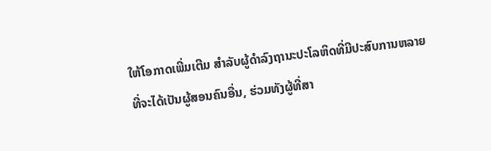ໃຫ້ໂອກາດເພີ່ມເຕີມ ສຳລັບຜູ້ດຳລົງຖານະປະໂລຫິດທີ່ມີປະສົບການຫລາຍ ທີ່ຈະໄດ້ເປັນຜູ້ສອນຄົນອື່ນ, ຮ່ວມທັງຜູ້ທີ່ສາ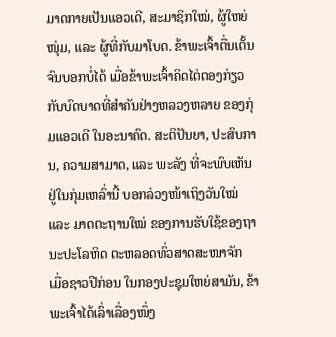ມາດກາຍເປັນແອວເດີ, ສະມາຊິກໃໝ່, ຜູ້ໃຫຍ່ໜຸ່ມ, ແລະ ຜູ້ທີ່ກັບມາໂບດ. ຂ້າພະເຈົ້າຕື່ນເຕັ້ນຈົນບອກບໍ່ໄດ້ ເມື່ອຂ້າພະເຈົ້າຄິດໄຕ່ຕອງກ່ຽວກັບບົດບາດທີ່ສຳຄັນຢ່າງຫລວງຫລາຍ ຂອງກຸ່ມແອວເດີ ໃນອະນາຄົດ. ສະຕິປັນຍາ, ປະສົບການ, ຄວາມສາມາດ, ແລະ ພະລັງ ທີ່ຈະພົບເຫັນຢູ່ໃນກຸ່ມເຫລົ່ານີ້ ບອກລ່ວງໜ້າເຖິງວັນໃໝ່ ແລະ ມາດຕະຖານໃໝ່ ຂອງການຮັບໃຊ້ຂອງຖານະປະໂລຫິດ ຕະຫລອດທົ່ວສາດສະໜາຈັກ
ເມື່ອຊາວປີກ່ອນ ໃນກອງປະຊຸມໃຫຍ່ສາມັນ, ຂ້າພະເຈົ້າໄດ້ເລົ່າເລື່ອງໜຶ່ງ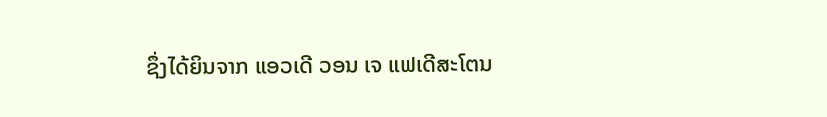ຊຶ່ງໄດ້ຍິນຈາກ ແອວເດີ ວອນ ເຈ ແຟເດີສະໂຕນ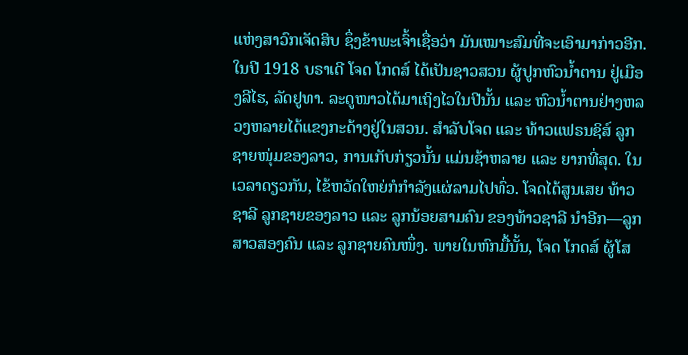ແຫ່ງສາວົກເຈັດສິບ ຊຶ່ງຂ້າພະເຈົ້າເຊື່ອວ່າ ມັນເໝາະສົມທີ່ຈະເອົາມາກ່າວອີກ.
ໃນປີ 1918 ບຣາເດີ ໂຈດ ໂກດສ໌ ໄດ້ເປັນຊາວສວນ ຜູ້ປູກຫົວນ້ຳຕານ ຢູ່ເມືອງລີໄຮ, ລັດຢູທາ. ລະດູໜາວໄດ້ມາເຖິງໄວໃນປີນັ້ນ ແລະ ຫົວນ້ຳຕານຢ່າງຫລວງຫລາຍໄດ້ແຂງກະດ້າງຢູ່ໃນສວນ. ສຳລັບໂຈດ ແລະ ທ້າວແຟຣນຊິສ໌ ລູກຊາຍໜຸ່ມຂອງລາວ, ການເກັບກ່ຽວນັ້ນ ແມ່ນຊ້າຫລາຍ ແລະ ຍາກທີ່ສຸດ. ໃນເວລາດຽວກັນ, ໄຂ້ຫວັດໃຫຍ່ກໍກຳລັງແຜ່ລາມໄປທົ່ວ. ໂຈດໄດ້ສູນເສຍ ທ້າວຊາລີ ລູກຊາຍຂອງລາວ ແລະ ລູກນ້ອຍສາມຄົນ ຂອງທ້າວຊາລີ ນຳອີກ—ລູກສາວສອງຄົນ ແລະ ລູກຊາຍຄົນໜຶ່ງ. ພາຍໃນຫົກມື້ນັ້ນ, ໂຈດ ໂກດສ໌ ຜູ້ໂສ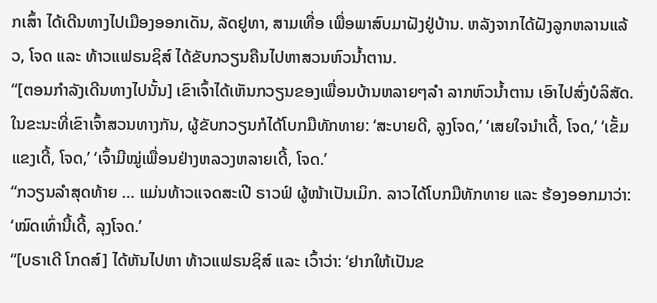ກເສົ້າ ໄດ້ເດີນທາງໄປເມືອງອອກເດັນ, ລັດຢູທາ, ສາມເທື່ອ ເພື່ອພາສົບມາຝັງຢູ່ບ້ານ. ຫລັງຈາກໄດ້ຝັງລູກຫລານແລ້ວ, ໂຈດ ແລະ ທ້າວແຟຣນຊິສ໌ ໄດ້ຂັບກວຽນຄືນໄປຫາສວນຫົວນ້ຳຕານ.
“[ຕອນກຳລັງເດີນທາງໄປນັ້ນ] ເຂົາເຈົ້າໄດ້ເຫັນກວຽນຂອງເພື່ອນບ້ານຫລາຍໆລຳ ລາກຫົວນ້ຳຕານ ເອົາໄປສົ່ງບໍລິສັດ. ໃນຂະນະທີ່ເຂົາເຈົ້າສວນທາງກັນ, ຜູ້ຂັບກວຽນກໍໄດ້ໂບກມືທັກທາຍ: ‘ສະບາຍດີ, ລູງໂຈດ,’ ‘ເສຍໃຈນຳເດີ້, ໂຈດ,’ ‘ເຂັ້ມແຂງເດີ້, ໂຈດ,’ ‘ເຈົ້າມີໝູ່ເພື່ອນຢ່າງຫລວງຫລາຍເດີ້, ໂຈດ.’
“ກວຽນລຳສຸດທ້າຍ … ແມ່ນທ້າວແຈດສະເປີ ຣາວຟ໌ ຜູ້ໜ້າເປັນເມິກ. ລາວໄດ້ໂບກມືທັກທາຍ ແລະ ຮ້ອງອອກມາວ່າ: ‘ໝົດເທົ່ານີ້ເດີ້, ລຸງໂຈດ.’
“[ບຣາເດີ ໂກດສ໌] ໄດ້ຫັນໄປຫາ ທ້າວແຟຣນຊິສ໌ ແລະ ເວົ້າວ່າ: ‘ຢາກໃຫ້ເປັນຂ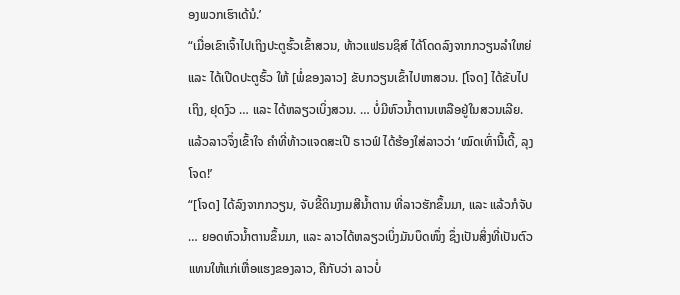ອງພວກເຮົາເດ້ນໍ.’
“ເມື່ອເຂົາເຈົ້າໄປເຖິງປະຕູຮົ້ວເຂົ້າສວນ, ທ້າວແຟຣນຊິສ໌ ໄດ້ໂດດລົງຈາກກວຽນລຳໃຫຍ່ ແລະ ໄດ້ເປີດປະຕູຮົ້ວ ໃຫ້ [ພໍ່ຂອງລາວ] ຂັບກວຽນເຂົ້າໄປຫາສວນ. [ໂຈດ] ໄດ້ຂັບໄປເຖິງ, ຢຸດງົວ … ແລະ ໄດ້ຫລຽວເບິ່ງສວນ. … ບໍ່ມີຫົວນ້ຳຕານເຫລືອຢູ່ໃນສວນເລີຍ. ແລ້ວລາວຈຶ່ງເຂົ້າໃຈ ຄຳທີ່ທ້າວແຈດສະເປີ ຣາວຟ໌ ໄດ້ຮ້ອງໃສ່ລາວວ່າ ‘ໝົດເທົ່ານີ້ເດີ້, ລຸງໂຈດ!’
“[ໂຈດ] ໄດ້ລົງຈາກກວຽນ, ຈັບຂີ້ດິນງາມສີນ້ຳຕານ ທີ່ລາວຮັກຂຶ້ນມາ, ແລະ ແລ້ວກໍຈັບ … ຍອດຫົວນ້ຳຕານຂຶ້ນມາ, ແລະ ລາວໄດ້ຫລຽວເບິ່ງມັນບຶດໜຶ່ງ ຊຶ່ງເປັນສິ່ງທີ່ເປັນຕົວແທນໃຫ້ແກ່ເຫື່ອແຮງຂອງລາວ, ຄືກັບວ່າ ລາວບໍ່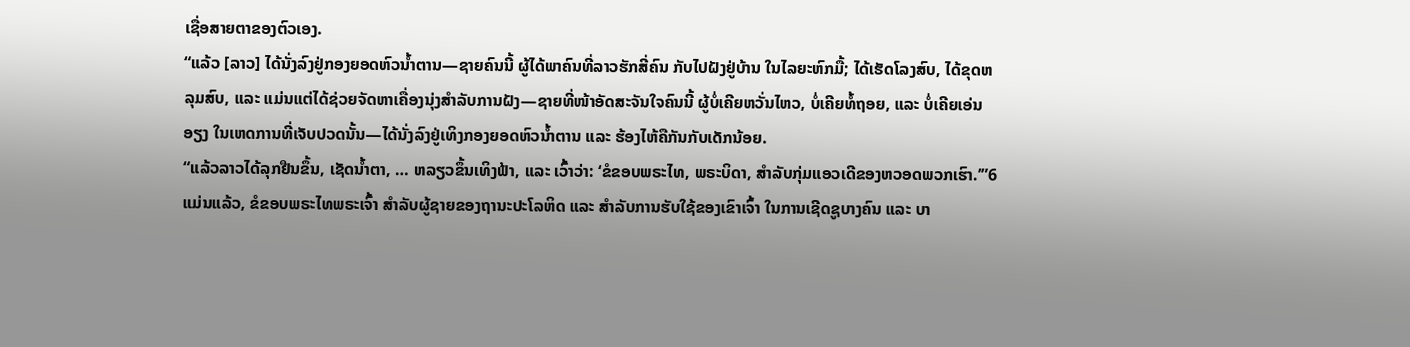ເຊື່ອສາຍຕາຂອງຕົວເອງ.
“ແລ້ວ [ລາວ] ໄດ້ນັ່ງລົງຢູ່ກອງຍອດຫົວນ້ຳຕານ—ຊາຍຄົນນີ້ ຜູ້ໄດ້ພາຄົນທີ່ລາວຮັກສີ່ຄົນ ກັບໄປຝັງຢູ່ບ້ານ ໃນໄລຍະຫົກມື້; ໄດ້ເຮັດໂລງສົບ, ໄດ້ຂຸດຫລຸມສົບ, ແລະ ແມ່ນແຕ່ໄດ້ຊ່ວຍຈັດຫາເຄື່ອງນຸ່ງສຳລັບການຝັງ—ຊາຍທີ່ໜ້າອັດສະຈັນໃຈຄົນນີ້ ຜູ້ບໍ່ເຄີຍຫວັ່ນໄຫວ, ບໍ່ເຄີຍທໍ້ຖອຍ, ແລະ ບໍ່ເຄີຍເອ່ນອຽງ ໃນເຫດການທີ່ເຈັບປວດນັ້ນ—ໄດ້ນັ່ງລົງຢູ່ເທິງກອງຍອດຫົວນ້ຳຕານ ແລະ ຮ້ອງໄຫ້ຄືກັນກັບເດັກນ້ອຍ.
“ແລ້ວລາວໄດ້ລຸກຢືນຂຶ້ນ, ເຊັດນ້ຳຕາ, … ຫລຽວຂຶ້ນເທິງຟ້າ, ແລະ ເວົ້າວ່າ: ‘ຂໍຂອບພຣະໄທ, ພຣະບິດາ, ສຳລັບກຸ່ມແອວເດີຂອງຫວອດພວກເຮົາ.’”6
ແມ່ນແລ້ວ, ຂໍຂອບພຣະໄທພຣະເຈົ້າ ສຳລັບຜູ້ຊາຍຂອງຖານະປະໂລຫິດ ແລະ ສຳລັບການຮັບໃຊ້ຂອງເຂົາເຈົ້າ ໃນການເຊີດຊູບາງຄົນ ແລະ ບາ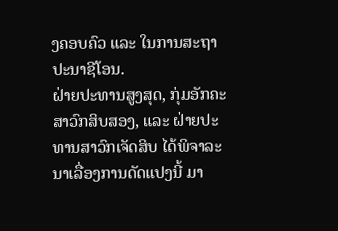ງຄອບຄົວ ແລະ ໃນການສະຖາປະນາຊີໂອນ.
ຝ່າຍປະທານສູງສຸດ, ກຸ່ມອັກຄະສາວົກສິບສອງ, ແລະ ຝ່າຍປະທານສາວົກເຈັດສິບ ໄດ້ພິຈາລະນາເລື່ອງການດັດແປງນີ້ ມາ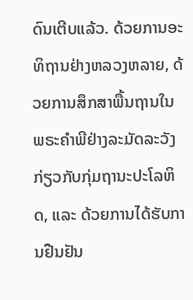ດົນເຕີບແລ້ວ. ດ້ວຍການອະທິຖານຢ່າງຫລວງຫລາຍ, ດ້ວຍການສຶກສາພື້ນຖານໃນພຣະຄຳພີຢ່າງລະມັດລະວັງ ກ່ຽວກັບກຸ່ມຖານະປະໂລຫິດ, ແລະ ດ້ວຍການໄດ້ຮັບການຢືນຢັນ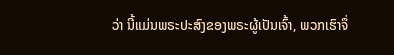ວ່າ ນີ້ແມ່ນພຣະປະສົງຂອງພຣະຜູ້ເປັນເຈົ້າ, ພວກເຮົາຈຶ່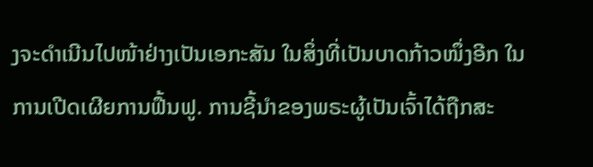ງຈະດຳເນີນໄປໜ້າຢ່າງເປັນເອກະສັນ ໃນສິ່ງທີ່ເປັນບາດກ້າວໜຶ່ງອີກ ໃນການເປີດເຜີຍການຟື້ນຟູ. ການຊີ້ນຳຂອງພຣະຜູ້ເປັນເຈົ້າໄດ້ຖືກສະ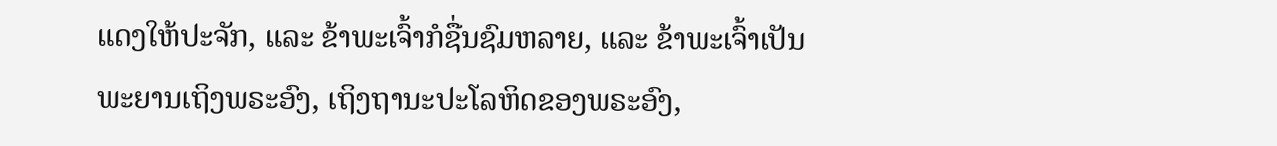ແດງໃຫ້ປະຈັກ, ແລະ ຂ້າພະເຈົ້າກໍຊື່ນຊົມຫລາຍ, ແລະ ຂ້າພະເຈົ້າເປັນພະຍານເຖິງພຣະອົງ, ເຖິງຖານະປະໂລຫິດຂອງພຣະອົງ,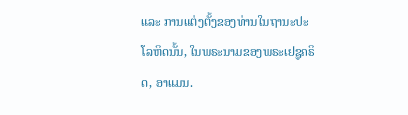ແລະ ການແຕ່ງຕັ້ງຂອງທ່ານໃນຖານະປະໂລຫິດນັ້ນ, ໃນພຣະນາມຂອງພຣະເຢຊູຄຣິດ, ອາແມນ.